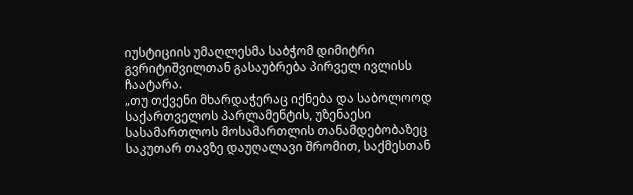იუსტიციის უმაღლესმა საბჭომ დიმიტრი გვრიტიშვილთან გასაუბრება პირველ ივლისს ჩაატარა.
„თუ თქვენი მხარდაჭერაც იქნება და საბოლოოდ საქართველოს პარლამენტის, უზენაესი სასამართლოს მოსამართლის თანამდებობაზეც საკუთარ თავზე დაუღალავი შრომით, საქმესთან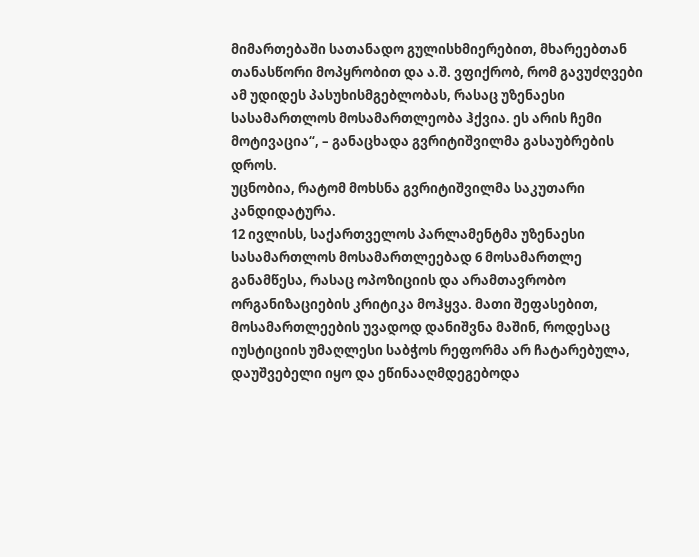მიმართებაში სათანადო გულისხმიერებით, მხარეებთან თანასწორი მოპყრობით და ა.შ. ვფიქრობ, რომ გავუძღვები ამ უდიდეს პასუხისმგებლობას, რასაც უზენაესი სასამართლოს მოსამართლეობა ჰქვია. ეს არის ჩემი მოტივაცია“, – განაცხადა გვრიტიშვილმა გასაუბრების დროს.
უცნობია, რატომ მოხსნა გვრიტიშვილმა საკუთარი კანდიდატურა.
12 ივლისს, საქართველოს პარლამენტმა უზენაესი სასამართლოს მოსამართლეებად 6 მოსამართლე განამწესა, რასაც ოპოზიციის და არამთავრობო ორგანიზაციების კრიტიკა მოჰყვა. მათი შეფასებით, მოსამართლეების უვადოდ დანიშვნა მაშინ, როდესაც იუსტიციის უმაღლესი საბჭოს რეფორმა არ ჩატარებულა, დაუშვებელი იყო და ეწინააღმდეგებოდა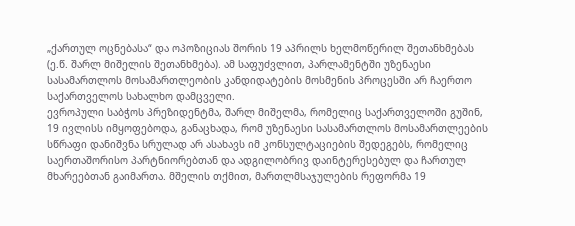„ქართულ ოცნებასა“ და ოპოზიციას შორის 19 აპრილს ხელმოწერილ შეთანხმებას (ე.წ. შარლ მიშელის შეთანხმება). ამ საფუძვლით, პარლამენტში უზენაესი სასამართლოს მოსამართლეობის კანდიდატების მოსმენის პროცესში არ ჩაერთო საქართველოს სახალხო დამცველი.
ევროპული საბჭოს პრეზიდენტმა, შარლ მიშელმა, რომელიც საქართველოში გუშინ, 19 ივლისს იმყოფებოდა, განაცხადა, რომ უზენაესი სასამართლოს მოსამართლეების სწრაფი დანიშვნა სრულად არ ასახავს იმ კონსულტაციების შედეგებს, რომელიც საერთაშორისო პარტნიორებთან და ადგილობრივ დაინტერესებულ და ჩართულ მხარეებთან გაიმართა. მშელის თქმით, მართლმსაჯულების რეფორმა 19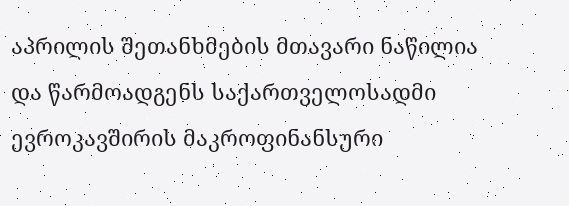აპრილის შეთანხმების მთავარი ნაწილია და წარმოადგენს საქართველოსადმი ევროკავშირის მაკროფინანსური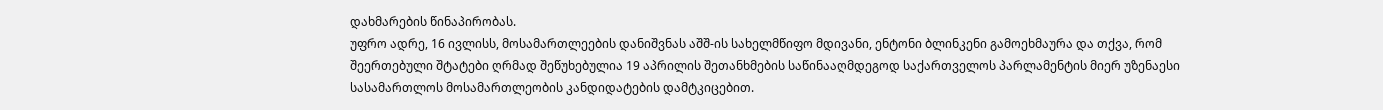დახმარების წინაპირობას.
უფრო ადრე, 16 ივლისს, მოსამართლეების დანიშვნას აშშ-ის სახელმწიფო მდივანი, ენტონი ბლინკენი გამოეხმაურა და თქვა, რომ შეერთებული შტატები ღრმად შეწუხებულია 19 აპრილის შეთანხმების საწინააღმდეგოდ საქართველოს პარლამენტის მიერ უზენაესი სასამართლოს მოსამართლეობის კანდიდატების დამტკიცებით.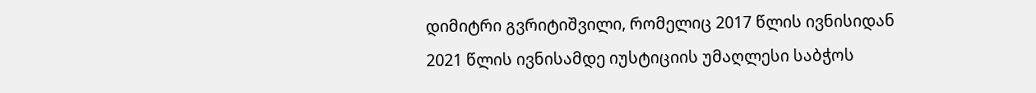დიმიტრი გვრიტიშვილი, რომელიც 2017 წლის ივნისიდან 2021 წლის ივნისამდე იუსტიციის უმაღლესი საბჭოს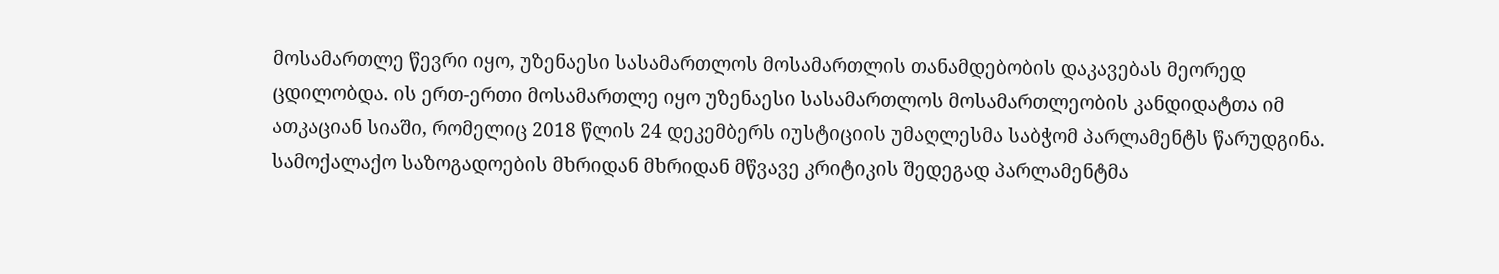მოსამართლე წევრი იყო, უზენაესი სასამართლოს მოსამართლის თანამდებობის დაკავებას მეორედ ცდილობდა. ის ერთ-ერთი მოსამართლე იყო უზენაესი სასამართლოს მოსამართლეობის კანდიდატთა იმ ათკაციან სიაში, რომელიც 2018 წლის 24 დეკემბერს იუსტიციის უმაღლესმა საბჭომ პარლამენტს წარუდგინა. სამოქალაქო საზოგადოების მხრიდან მხრიდან მწვავე კრიტიკის შედეგად პარლამენტმა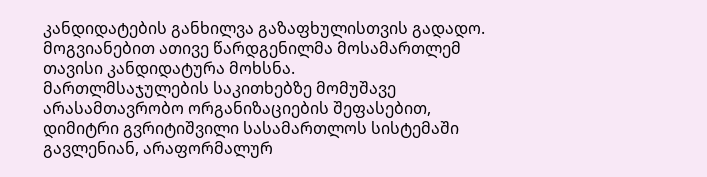კანდიდატების განხილვა გაზაფხულისთვის გადადო. მოგვიანებით ათივე წარდგენილმა მოსამართლემ თავისი კანდიდატურა მოხსნა.
მართლმსაჯულების საკითხებზე მომუშავე არასამთავრობო ორგანიზაციების შეფასებით, დიმიტრი გვრიტიშვილი სასამართლოს სისტემაში გავლენიან, არაფორმალურ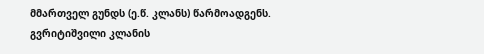მმართველ გუნდს (ე.წ. კლანს) წარმოადგენს. გვრიტიშვილი კლანის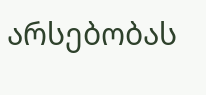არსებობას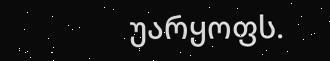უარყოფს.